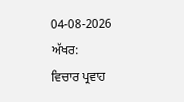04-08-2026
ਅੱਖਰ:
ਵਿਚਾਰ ਪ੍ਰਵਾਹ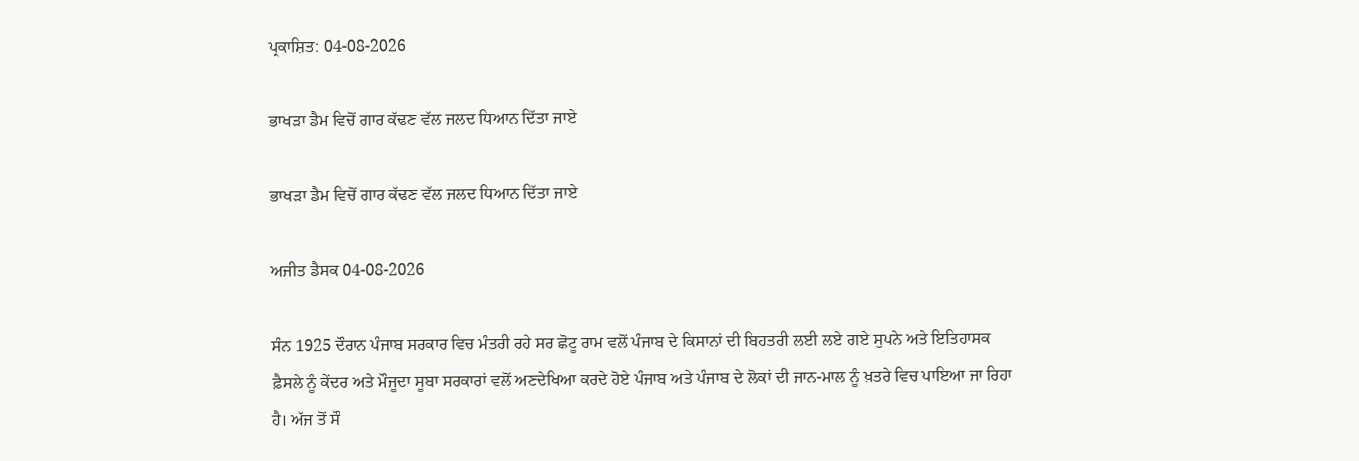ਪ੍ਰਕਾਸ਼ਿਤ: 04-08-2026

ਭਾਖੜਾ ਡੈਮ ਵਿਚੋਂ ਗਾਰ ਕੱਢਣ ਵੱਲ ਜਲਦ ਧਿਆਨ ਦਿੱਤਾ ਜਾਏ

ਭਾਖੜਾ ਡੈਮ ਵਿਚੋਂ ਗਾਰ ਕੱਢਣ ਵੱਲ ਜਲਦ ਧਿਆਨ ਦਿੱਤਾ ਜਾਏ

ਅਜੀਤ ਡੈਸਕ 04-08-2026

ਸੰਨ 1925 ਦੌਰਾਨ ਪੰਜਾਬ ਸਰਕਾਰ ਵਿਚ ਮੰਤਰੀ ਰਹੇ ਸਰ ਛੋਟੂ ਰਾਮ ਵਲੋਂ ਪੰਜਾਬ ਦੇ ਕਿਸਾਨਾਂ ਦੀ ਬਿਹਤਰੀ ਲਈ ਲਏ ਗਏ ਸੁਪਨੇ ਅਤੇ ਇਤਿਹਾਸਕ ਫ਼ੈਸਲੇ ਨੂੰ ਕੇਂਦਰ ਅਤੇ ਮੌਜੂਦਾ ਸੂਬਾ ਸਰਕਾਰਾਂ ਵਲੋਂ ਅਣਦੇਖਿਆ ਕਰਦੇ ਹੋਏ ਪੰਜਾਬ ਅਤੇ ਪੰਜਾਬ ਦੇ ਲੋਕਾਂ ਦੀ ਜਾਨ-ਮਾਲ ਨੂੰ ਖ਼ਤਰੇ ਵਿਚ ਪਾਇਆ ਜਾ ਰਿਹਾ ਹੈ। ਅੱਜ ਤੋਂ ਸੌ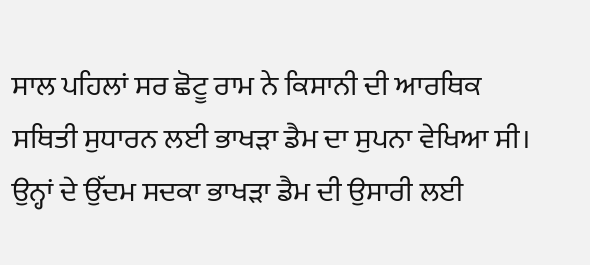ਸਾਲ ਪਹਿਲਾਂ ਸਰ ਛੋਟੂ ਰਾਮ ਨੇ ਕਿਸਾਨੀ ਦੀ ਆਰਥਿਕ ਸਥਿਤੀ ਸੁਧਾਰਨ ਲਈ ਭਾਖੜਾ ਡੈਮ ਦਾ ਸੁਪਨਾ ਵੇਖਿਆ ਸੀ। ਉਨ੍ਹਾਂ ਦੇ ਉੱਦਮ ਸਦਕਾ ਭਾਖੜਾ ਡੈਮ ਦੀ ਉਸਾਰੀ ਲਈ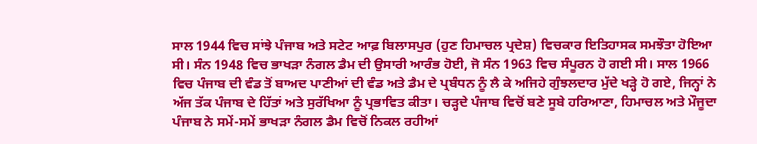ਸਾਲ 1944 ਵਿਚ ਸਾਂਝੇ ਪੰਜਾਬ ਅਤੇ ਸਟੇਟ ਆਫ਼ ਬਿਲਾਸਪੁਰ (ਹੁਣ ਹਿਮਾਚਲ ਪ੍ਰਦੇਸ਼) ਵਿਚਕਾਰ ਇਤਿਹਾਸਕ ਸਮਝੌਤਾ ਹੋਇਆ ਸੀ। ਸੰਨ 1948 ਵਿਚ ਭਾਖੜਾ ਨੰਗਲ ਡੈਮ ਦੀ ਉਸਾਰੀ ਆਰੰਭ ਹੋਈ, ਜੋ ਸੰਨ 1963 ਵਿਚ ਸੰਪੂਰਨ ਹੋ ਗਈ ਸੀ। ਸਾਲ 1966 ਵਿਚ ਪੰਜਾਬ ਦੀ ਵੰਡ ਤੋਂ ਬਾਅਦ ਪਾਣੀਆਂ ਦੀ ਵੰਡ ਅਤੇ ਡੈਮ ਦੇ ਪ੍ਰਬੰਧਨ ਨੂੰ ਲੈ ਕੇ ਅਜਿਹੇ ਗੁੰਝਲਦਾਰ ਮੁੱਦੇ ਖੜ੍ਹੇ ਹੋ ਗਏ, ਜਿਨ੍ਹਾਂ ਨੇ ਅੱਜ ਤੱਕ ਪੰਜਾਬ ਦੇ ਹਿੱਤਾਂ ਅਤੇ ਸੁਰੱਖਿਆ ਨੂੰ ਪ੍ਰਭਾਵਿਤ ਕੀਤਾ। ਚੜ੍ਹਦੇ ਪੰਜਾਬ ਵਿਚੋਂ ਬਣੇ ਸੂਬੇ ਹਰਿਆਣਾ, ਹਿਮਾਚਲ ਅਤੇ ਮੌਜੂਦਾ ਪੰਜਾਬ ਨੇ ਸਮੇਂ-ਸਮੇਂ ਭਾਖੜਾ ਨੰਗਲ ਡੈਮ ਵਿਚੋਂ ਨਿਕਲ ਰਹੀਆਂ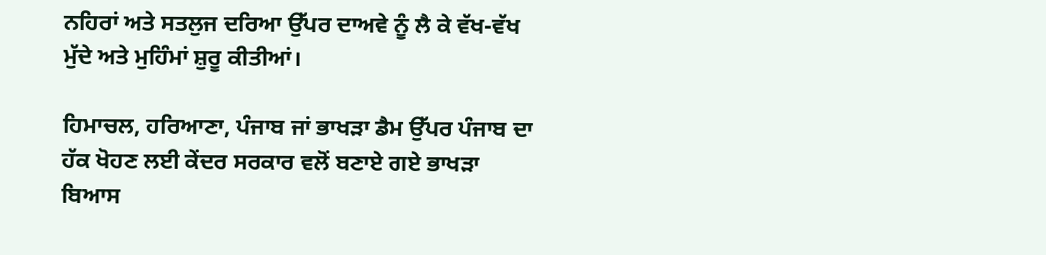ਨਹਿਰਾਂ ਅਤੇ ਸਤਲੁਜ ਦਰਿਆ ਉੱਪਰ ਦਾਅਵੇ ਨੂੰ ਲੈ ਕੇ ਵੱਖ-ਵੱਖ ਮੁੱਦੇ ਅਤੇ ਮੁਹਿੰਮਾਂ ਸ਼ੁਰੂ ਕੀਤੀਆਂ।

ਹਿਮਾਚਲ, ਹਰਿਆਣਾ, ਪੰਜਾਬ ਜਾਂ ਭਾਖੜਾ ਡੈਮ ਉੱਪਰ ਪੰਜਾਬ ਦਾ ਹੱਕ ਖੋਹਣ ਲਈ ਕੇਂਦਰ ਸਰਕਾਰ ਵਲੋਂ ਬਣਾਏ ਗਏ ਭਾਖੜਾ ਬਿਆਸ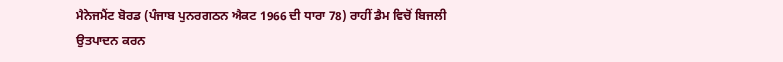ਮੈਨੇਜਮੈਂਟ ਬੋਰਡ (ਪੰਜਾਬ ਪੁਨਰਗਠਨ ਐਕਟ 1966 ਦੀ ਧਾਰਾ 78) ਰਾਹੀਂ ਡੈਮ ਵਿਚੋਂ ਬਿਜਲੀ ਉਤਪਾਦਨ ਕਰਨ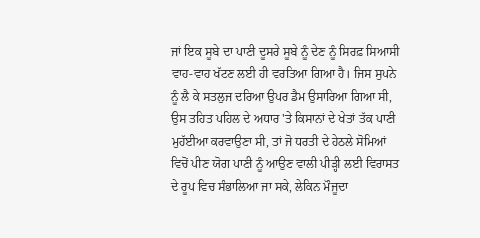ਜਾਂ ਇਕ ਸੂਬੇ ਦਾ ਪਾਣੀ ਦੂਸਰੇ ਸੂਬੇ ਨੂੰ ਦੇਣ ਨੂੰ ਸਿਰਫ਼ ਸਿਆਸੀ ਵਾਹ-ਵਾਹ ਖੱਟਣ ਲਈ ਹੀ ਵਰਤਿਆ ਗਿਆ ਹੈ। ਜਿਸ ਸੁਪਨੇ ਨੂੰ ਲੈ ਕੇ ਸਤਲੁਜ ਦਰਿਆ ਉਪਰ ਡੈਮ ਉਸਾਰਿਆ ਗਿਆ ਸੀ, ਉਸ ਤਹਿਤ ਪਹਿਲ ਦੇ ਅਧਾਰ 'ਤੇ ਕਿਸਾਨਾਂ ਦੇ ਖੇਤਾਂ ਤੱਕ ਪਾਣੀ ਮੁਹੱਈਆ ਕਰਵਾਉਣਾ ਸੀ, ਤਾਂ ਜੋ ਧਰਤੀ ਦੇ ਹੇਠਲੇ ਸੋਮਿਆਂ ਵਿਚੋਂ ਪੀਣ ਯੋਗ ਪਾਣੀ ਨੂੰ ਆਉਣ ਵਾਲੀ ਪੀੜ੍ਹੀ ਲਈ ਵਿਰਾਸਤ ਦੇ ਰੂਪ ਵਿਚ ਸੰਭਾਲਿਆ ਜਾ ਸਕੇ, ਲੇਕਿਨ ਮੌਜੂਦਾ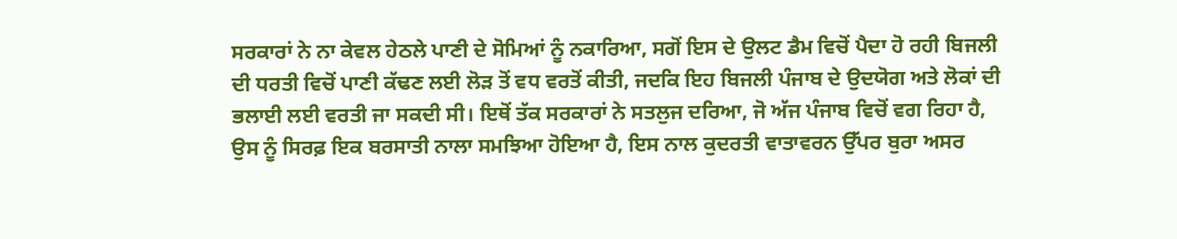ਸਰਕਾਰਾਂ ਨੇ ਨਾ ਕੇਵਲ ਹੇਠਲੇ ਪਾਣੀ ਦੇ ਸੋਮਿਆਂ ਨੂੰ ਨਕਾਰਿਆ, ਸਗੋਂ ਇਸ ਦੇ ਉਲਟ ਡੈਮ ਵਿਚੋਂ ਪੈਦਾ ਹੋ ਰਹੀ ਬਿਜਲੀ ਦੀ ਧਰਤੀ ਵਿਚੋਂ ਪਾਣੀ ਕੱਢਣ ਲਈ ਲੋੜ ਤੋਂ ਵਧ ਵਰਤੋਂ ਕੀਤੀ, ਜਦਕਿ ਇਹ ਬਿਜਲੀ ਪੰਜਾਬ ਦੇ ਉਦਯੋਗ ਅਤੇ ਲੋਕਾਂ ਦੀ ਭਲਾਈ ਲਈ ਵਰਤੀ ਜਾ ਸਕਦੀ ਸੀ। ਇਥੋਂ ਤੱਕ ਸਰਕਾਰਾਂ ਨੇ ਸਤਲੁਜ ਦਰਿਆ, ਜੋ ਅੱਜ ਪੰਜਾਬ ਵਿਚੋਂ ਵਗ ਰਿਹਾ ਹੈ, ਉਸ ਨੂੰ ਸਿਰਫ਼ ਇਕ ਬਰਸਾਤੀ ਨਾਲਾ ਸਮਝਿਆ ਹੋਇਆ ਹੈ, ਇਸ ਨਾਲ ਕੁਦਰਤੀ ਵਾਤਾਵਰਨ ਉੱਪਰ ਬੁਰਾ ਅਸਰ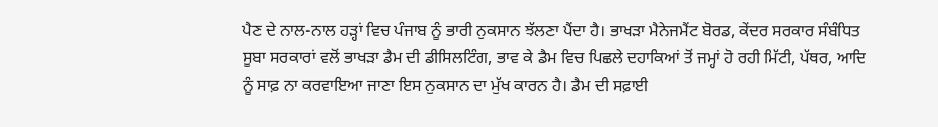ਪੈਣ ਦੇ ਨਾਲ-ਨਾਲ ਹੜ੍ਹਾਂ ਵਿਚ ਪੰਜਾਬ ਨੂੰ ਭਾਰੀ ਨੁਕਸਾਨ ਝੱਲਣਾ ਪੈਂਦਾ ਹੈ। ਭਾਖੜਾ ਮੈਨੇਜਮੈਂਟ ਬੋਰਡ, ਕੇਂਦਰ ਸਰਕਾਰ ਸੰਬੰਧਿਤ ਸੂਬਾ ਸਰਕਾਰਾਂ ਵਲੋਂ ਭਾਖੜਾ ਡੈਮ ਦੀ ਡੀਸਿਲਟਿੰਗ, ਭਾਵ ਕੇ ਡੈਮ ਵਿਚ ਪਿਛਲੇ ਦਹਾਕਿਆਂ ਤੋਂ ਜਮ੍ਹਾਂ ਹੋ ਰਹੀ ਮਿੱਟੀ, ਪੱਥਰ, ਆਦਿ ਨੂੰ ਸਾਫ਼ ਨਾ ਕਰਵਾਇਆ ਜਾਣਾ ਇਸ ਨੁਕਸਾਨ ਦਾ ਮੁੱਖ ਕਾਰਨ ਹੈ। ਡੈਮ ਦੀ ਸਫ਼ਾਈ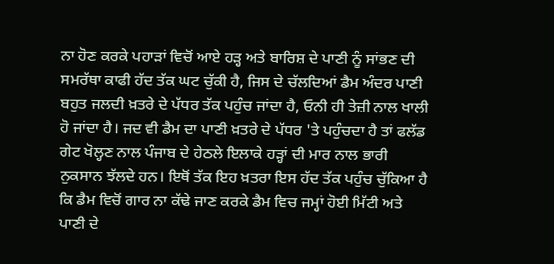ਨਾ ਹੋਣ ਕਰਕੇ ਪਹਾੜਾਂ ਵਿਚੋਂ ਆਏ ਹੜ੍ਹ ਅਤੇ ਬਾਰਿਸ਼ ਦੇ ਪਾਣੀ ਨੂੰ ਸਾਂਭਣ ਦੀ ਸਮਰੱਥਾ ਕਾਫੀ ਹੱਦ ਤੱਕ ਘਟ ਚੁੱਕੀ ਹੈ, ਜਿਸ ਦੇ ਚੱਲਦਿਆਂ ਡੈਮ ਅੰਦਰ ਪਾਣੀ ਬਹੁਤ ਜਲਦੀ ਖ਼ਤਰੇ ਦੇ ਪੱਧਰ ਤੱਕ ਪਹੁੰਚ ਜਾਂਦਾ ਹੈ, ਓਨੀ ਹੀ ਤੇਜ਼ੀ ਨਾਲ ਖਾਲੀ ਹੋ ਜਾਂਦਾ ਹੈ। ਜਦ ਵੀ ਡੈਮ ਦਾ ਪਾਣੀ ਖ਼ਤਰੇ ਦੇ ਪੱਧਰ 'ਤੇ ਪਹੁੰਚਦਾ ਹੈ ਤਾਂ ਫਲੱਡ ਗੇਟ ਖੋਲ੍ਹਣ ਨਾਲ ਪੰਜਾਬ ਦੇ ਹੇਠਲੇ ਇਲਾਕੇ ਹੜ੍ਹਾਂ ਦੀ ਮਾਰ ਨਾਲ ਭਾਰੀ ਨੁਕਸਾਨ ਝੱਲਦੇ ਹਨ। ਇਥੋਂ ਤੱਕ ਇਹ ਖ਼ਤਰਾ ਇਸ ਹੱਦ ਤੱਕ ਪਹੁੰਚ ਚੁੱਕਿਆ ਹੈ ਕਿ ਡੈਮ ਵਿਚੋਂ ਗਾਰ ਨਾ ਕੱਢੇ ਜਾਣ ਕਰਕੇ ਡੈਮ ਵਿਚ ਜਮ੍ਹਾਂ ਹੋਈ ਮਿੱਟੀ ਅਤੇ ਪਾਣੀ ਦੇ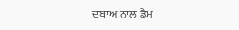ਦਬਾਅ ਨਾਲ ਡੈਮ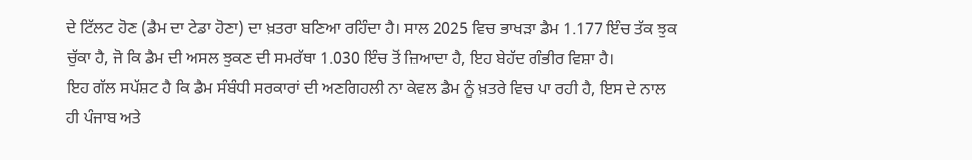ਦੇ ਟਿੱਲਟ ਹੋਣ (ਡੈਮ ਦਾ ਟੇਡਾ ਹੋਣਾ) ਦਾ ਖ਼ਤਰਾ ਬਣਿਆ ਰਹਿੰਦਾ ਹੈ। ਸਾਲ 2025 ਵਿਚ ਭਾਖੜਾ ਡੈਮ 1.177 ਇੰਚ ਤੱਕ ਝੁਕ ਚੁੱਕਾ ਹੈ, ਜੋ ਕਿ ਡੈਮ ਦੀ ਅਸਲ ਝੁਕਣ ਦੀ ਸਮਰੱਥਾ 1.030 ਇੰਚ ਤੋਂ ਜ਼ਿਆਦਾ ਹੈ, ਇਹ ਬੇਹੱਦ ਗੰਭੀਰ ਵਿਸ਼ਾ ਹੈ।
ਇਹ ਗੱਲ ਸਪੱਸ਼ਟ ਹੈ ਕਿ ਡੈਮ ਸੰਬੰਧੀ ਸਰਕਾਰਾਂ ਦੀ ਅਣਗਿਹਲੀ ਨਾ ਕੇਵਲ ਡੈਮ ਨੂੰ ਖ਼ਤਰੇ ਵਿਚ ਪਾ ਰਹੀ ਹੈ, ਇਸ ਦੇ ਨਾਲ ਹੀ ਪੰਜਾਬ ਅਤੇ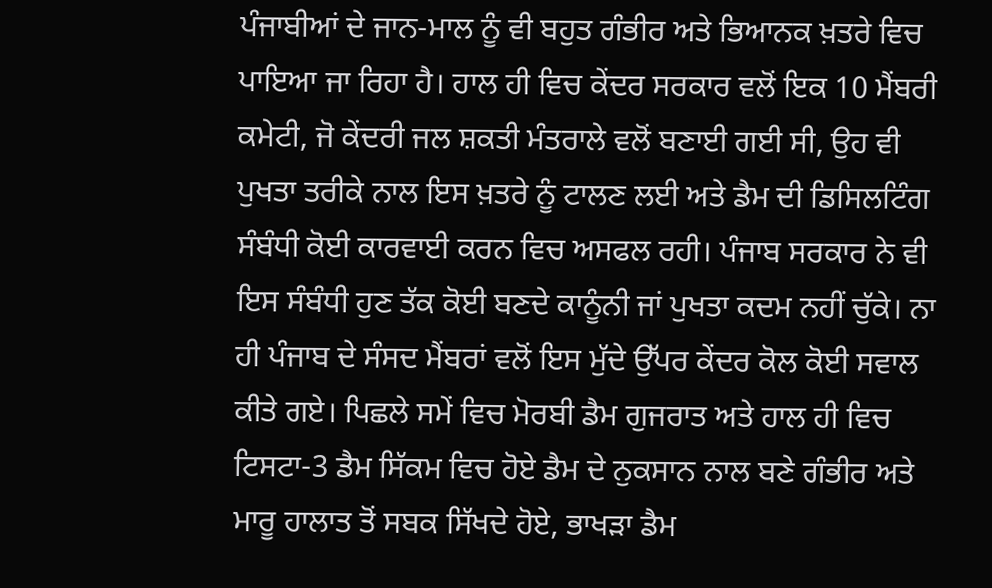ਪੰਜਾਬੀਆਂ ਦੇ ਜਾਨ-ਮਾਲ ਨੂੰ ਵੀ ਬਹੁਤ ਗੰਭੀਰ ਅਤੇ ਭਿਆਨਕ ਖ਼ਤਰੇ ਵਿਚ ਪਾਇਆ ਜਾ ਰਿਹਾ ਹੈ। ਹਾਲ ਹੀ ਵਿਚ ਕੇਂਦਰ ਸਰਕਾਰ ਵਲੋਂ ਇਕ 10 ਮੈਂਬਰੀ ਕਮੇਟੀ, ਜੋ ਕੇਂਦਰੀ ਜਲ ਸ਼ਕਤੀ ਮੰਤਰਾਲੇ ਵਲੋਂ ਬਣਾਈ ਗਈ ਸੀ, ਉਹ ਵੀ ਪੁਖਤਾ ਤਰੀਕੇ ਨਾਲ ਇਸ ਖ਼ਤਰੇ ਨੂੰ ਟਾਲਣ ਲਈ ਅਤੇ ਡੈਮ ਦੀ ਡਿਸਿਲਟਿੰਗ ਸੰਬੰਧੀ ਕੋਈ ਕਾਰਵਾਈ ਕਰਨ ਵਿਚ ਅਸਫਲ ਰਹੀ। ਪੰਜਾਬ ਸਰਕਾਰ ਨੇ ਵੀ ਇਸ ਸੰਬੰਧੀ ਹੁਣ ਤੱਕ ਕੋਈ ਬਣਦੇ ਕਾਨੂੰਨੀ ਜਾਂ ਪੁਖਤਾ ਕਦਮ ਨਹੀਂ ਚੁੱਕੇ। ਨਾ ਹੀ ਪੰਜਾਬ ਦੇ ਸੰਸਦ ਮੈਂਬਰਾਂ ਵਲੋਂ ਇਸ ਮੁੱਦੇ ਉੱਪਰ ਕੇਂਦਰ ਕੋਲ ਕੋਈ ਸਵਾਲ ਕੀਤੇ ਗਏ। ਪਿਛਲੇ ਸਮੇਂ ਵਿਚ ਮੋਰਬੀ ਡੈਮ ਗੁਜਰਾਤ ਅਤੇ ਹਾਲ ਹੀ ਵਿਚ ਟਿਸਟਾ-3 ਡੈਮ ਸਿੱਕਮ ਵਿਚ ਹੋਏ ਡੈਮ ਦੇ ਨੁਕਸਾਨ ਨਾਲ ਬਣੇ ਗੰਭੀਰ ਅਤੇ ਮਾਰੂ ਹਾਲਾਤ ਤੋਂ ਸਬਕ ਸਿੱਖਦੇ ਹੋਏ, ਭਾਖੜਾ ਡੈਮ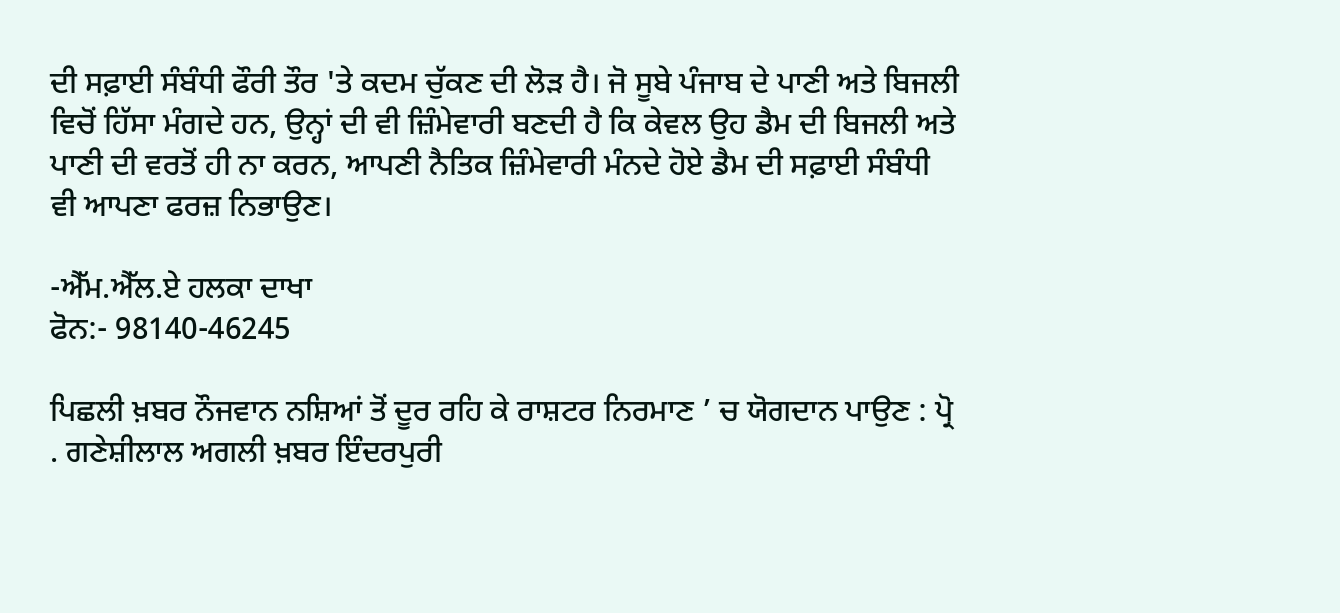ਦੀ ਸਫ਼ਾਈ ਸੰਬੰਧੀ ਫੌਰੀ ਤੌਰ 'ਤੇ ਕਦਮ ਚੁੱਕਣ ਦੀ ਲੋੜ ਹੈ। ਜੋ ਸੂਬੇ ਪੰਜਾਬ ਦੇ ਪਾਣੀ ਅਤੇ ਬਿਜਲੀ ਵਿਚੋਂ ਹਿੱਸਾ ਮੰਗਦੇ ਹਨ, ਉਨ੍ਹਾਂ ਦੀ ਵੀ ਜ਼ਿੰਮੇਵਾਰੀ ਬਣਦੀ ਹੈ ਕਿ ਕੇਵਲ ਉਹ ਡੈਮ ਦੀ ਬਿਜਲੀ ਅਤੇ ਪਾਣੀ ਦੀ ਵਰਤੋਂ ਹੀ ਨਾ ਕਰਨ, ਆਪਣੀ ਨੈਤਿਕ ਜ਼ਿੰਮੇਵਾਰੀ ਮੰਨਦੇ ਹੋਏ ਡੈਮ ਦੀ ਸਫ਼ਾਈ ਸੰਬੰਧੀ ਵੀ ਆਪਣਾ ਫਰਜ਼ ਨਿਭਾਉਣ।

-ਐੱਮ.ਐੱਲ.ਏ ਹਲਕਾ ਦਾਖਾ
ਫੋਨ:- 98140-46245

ਪਿਛਲੀ ਖ਼ਬਰ ਨੌਜਵਾਨ ਨਸ਼ਿਆਂ ਤੋਂ ਦੂਰ ਰਹਿ ਕੇ ਰਾਸ਼ਟਰ ਨਿਰਮਾਣ ’ ਚ ਯੋਗਦਾਨ ਪਾਉਣ : ਪ੍ਰੋ . ਗਣੇਸ਼ੀਲਾਲ ਅਗਲੀ ਖ਼ਬਰ ਇੰਦਰਪੁਰੀ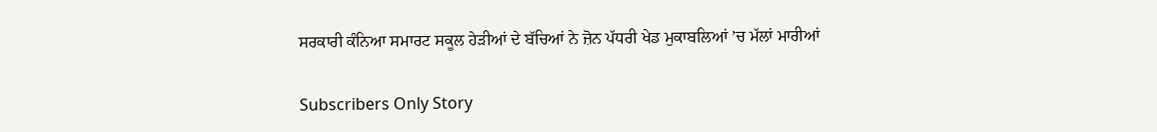ਸਰਕਾਰੀ ਕੰਨਿਆ ਸਮਾਰਟ ਸਕੂਲ ਹੇੜੀਆਂ ਦੇ ਬੱਚਿਆਂ ਨੇ ਜ਼ੋਨ ਪੱਧਰੀ ਖੇਡ ਮੁਕਾਬਲਿਆਂ ’ਚ ਮੱਲਾਂ ਮਾਰੀਆਂ

Subscribers Only Story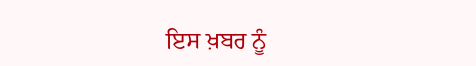ਇਸ ਖ਼ਬਰ ਨੂੰ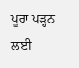ਪੂਰਾ ਪੜ੍ਹਨ ਲਈ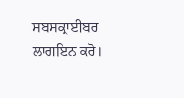ਸਬਸਕ੍ਰਾਈਬਰ ਲਾਗਇਨ ਕਰੋ।